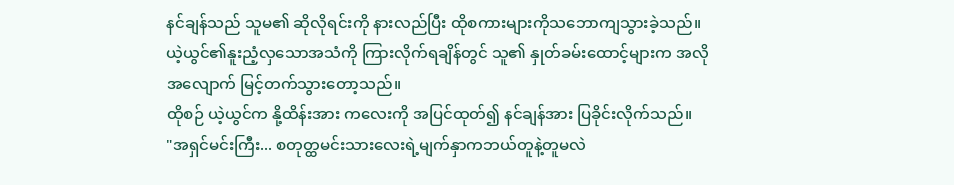နင်ချန်သည် သူမ၏ ဆိုလိုရင်းကို နားလည်ပြီး ထိုစကားများကိုသဘောကျသွားခဲ့သည်။ ယဲ့ယွင်၏နူးညံ့လှသောအသံကို ကြားလိုက်ရချိန်တွင် သူ၏ နှုတ်ခမ်းထောင့်များက အလိုအလျောက် မြင့်တက်သွားတော့သည်။
ထိုစဉ် ယဲ့ယွင်က နို့ထိန်းအား ကလေးကို အပြင်ထုတ်၍ နင်ချန်အား ပြခိုင်းလိုက်သည်။
"အရှင်မင်းကြီး... စတုတ္ထမင်းသားလေးရဲ့မျက်နှာကဘယ်တူနဲ့တူမလဲ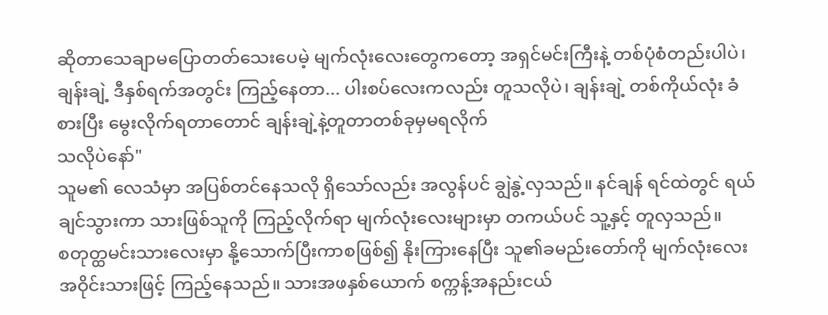ဆိုတာသေချာမပြောတတ်သေးပေမဲ့ မျက်လုံးလေးတွေကတော့ အရှင်မင်းကြီးနဲ့ တစ်ပုံစံတည်းပါပဲ၊ ချန်းချဲ့ ဒီနှစ်ရက်အတွင်း ကြည့်နေတာ... ပါးစပ်လေးကလည်း တူသလိုပဲ၊ ချန်းချဲ့ တစ်ကိုယ်လုံး ခံစားပြီး မွေးလိုက်ရတာတောင် ချန်းချဲ့နဲ့တူတာတစ်ခုမှမရလိုက်
သလိုပဲနော်"
သူမ၏ လေသံမှာ အပြစ်တင်နေသလို ရှိသော်လည်း အလွန်ပင် ချွဲနွဲ့လှသည်။ နင်ချန် ရင်ထဲတွင် ရယ်ချင်သွားကာ သားဖြစ်သူကို ကြည့်လိုက်ရာ မျက်လုံးလေးများမှာ တကယ်ပင် သူ့နှင့် တူလှသည်။
စတုတ္ထမင်းသားလေးမှာ နို့သောက်ပြီးကာစဖြစ်၍ နိုးကြားနေပြီး သူ၏ခမည်းတော်ကို မျက်လုံးလေး အဝိုင်းသားဖြင့် ကြည့်နေသည်။ သားအဖနှစ်ယောက် စက္ကန့်အနည်းငယ်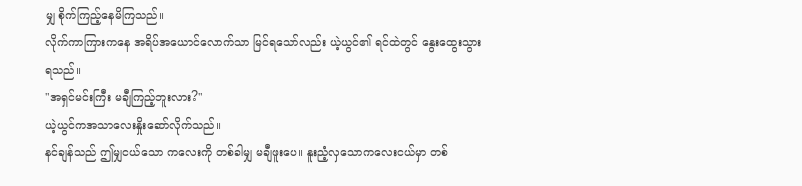မျှ စိုက်ကြည့်နေမိကြသည်။
လိုက်ကာကြားကနေ အရိပ်အယောင်လောက်သာ မြင်ရသော်လည်း ယဲ့ယွင်၏ ရင်ထဲတွင် နွေးထွေးသွားရသည်။
"အရှင်မင်းကြီး မချီကြည့်ဘူးလား?"
ယဲ့ယွင်ကအသာလေးနှိုးဆော်လိုက်သည်။
နင်ချန်သည် ဤမျှငယ်သော ကလေးကို တစ်ခါမျှ မချီဖူးပေ။ နူးညံ့လှသောကလေးငယ်မှာ တစ်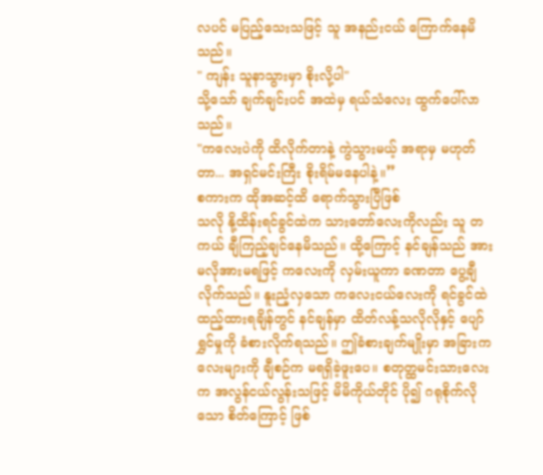လပင် မပြည့်သေးသဖြင့် သူ အနည်းငယ် ကြောက်နေမိသည်။
" ကျန်း သူနာသွားမှာ စိုးလို့ပါ"
သို့သော် ချက်ချင်းပင် အထဲမှ ရယ်သံလေး ထွက်ပေါ်လာသည်။
"ကလေးပဲကို ထိလိုက်တာနဲ့ ကွဲသွားမယ့် အရာမှ မဟုတ်တာ... အရှင်မင်းကြီး စိုးရိမ်မနေပါနဲ့။”
စကားက ထိုအဆင့်ထိ ရောက်သွားပြီဖြစ်
သလို နို့ထိန်းရင်ခွင်ထဲက သားတော်လေးကိုလည်း သူ တကယ် ချီကြည့်ချင်နေမိသည်။ ထို့ကြောင့် နင်ချန်သည် အားမလိုအားမရဖြင့် ကလေးကို လှမ်းယူကာ ခဏတာ ပွေ့ချီလိုက်သည်။ နူးညံ့လှသော ကလေးငယ်လေးကို ရင်ခွင်ထဲ ထည့်ထားရချိန်တွင် နင်ချန်မှာ ထိတ်လန့်သလိုလိုနှင့် ပျော်ရွှင်မှုကို ခံစားလိုက်ရသည်။ ဤခံစားချက်မျိုးမှာ အခြားကလေးများကို ချီစဉ်က မရရှိခဲ့ဖူးပေ။ စတုတ္ထမင်းသားလေးက အလွန်ငယ်လွန်းသဖြင့် မိမိကိုယ်တိုင် ပို၍ ဂရုစိုက်လိုသော စိတ်ကြောင့် ဖြစ်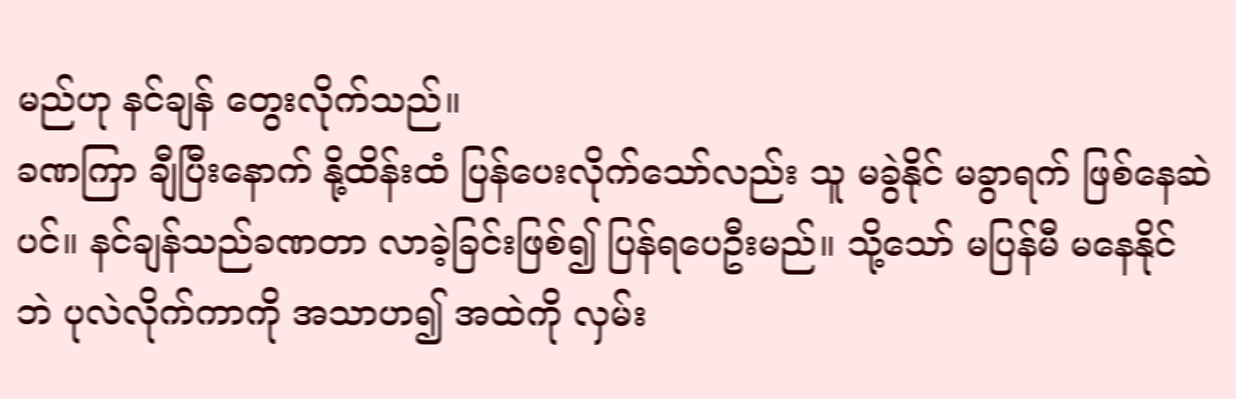မည်ဟု နင်ချန် တွေးလိုက်သည်။
ခဏကြာ ချီပြီးနောက် နို့ထိန်းထံ ပြန်ပေးလိုက်သော်လည်း သူ မခွဲနိုင် မခွာရက် ဖြစ်နေဆဲပင်။ နင်ချန်သည်ခဏတာ လာခဲ့ခြင်းဖြစ်၍ ပြန်ရပေဦးမည်။ သို့သော် မပြန်မီ မနေနိုင်ဘဲ ပုလဲလိုက်ကာကို အသာဟ၍ အထဲကို လှမ်း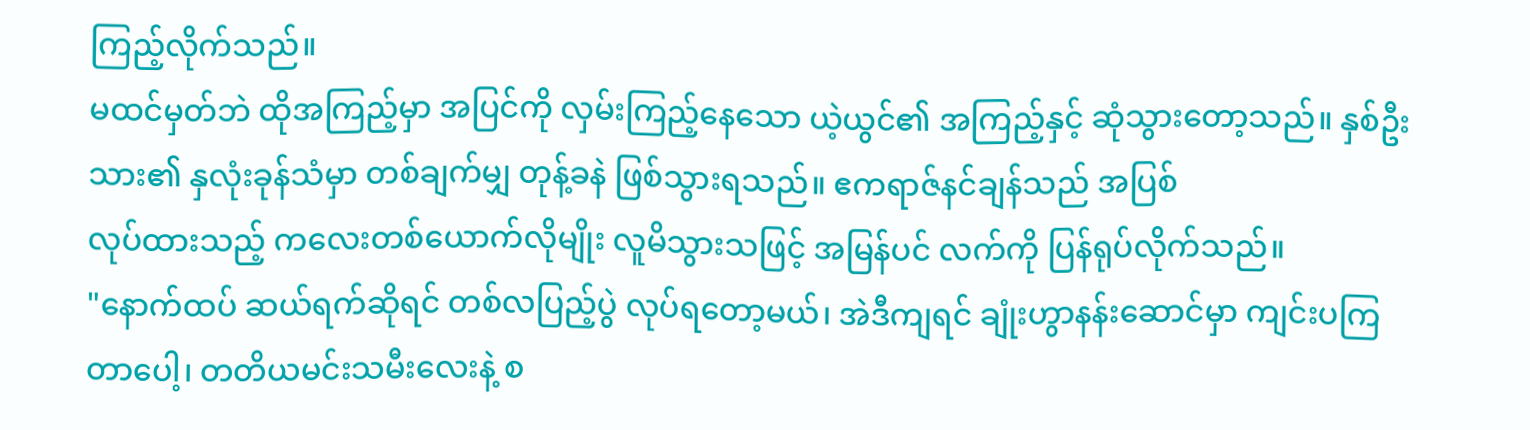ကြည့်လိုက်သည်။
မထင်မှတ်ဘဲ ထိုအကြည့်မှာ အပြင်ကို လှမ်းကြည့်နေသော ယဲ့ယွင်၏ အကြည့်နှင့် ဆုံသွားတော့သည်။ နှစ်ဦးသား၏ နှလုံးခုန်သံမှာ တစ်ချက်မျှ တုန့်ခနဲ ဖြစ်သွားရသည်။ ဧကရာဇ်နင်ချန်သည် အပြစ်
လုပ်ထားသည့် ကလေးတစ်ယောက်လိုမျိုး လူမိသွားသဖြင့် အမြန်ပင် လက်ကို ပြန်ရုပ်လိုက်သည်။
"နောက်ထပ် ဆယ်ရက်ဆိုရင် တစ်လပြည့်ပွဲ လုပ်ရတော့မယ်၊ အဲဒီကျရင် ချုံးဟွာနန်းဆောင်မှာ ကျင်းပကြတာပေါ့၊ တတိယမင်းသမီးလေးနဲ့ စ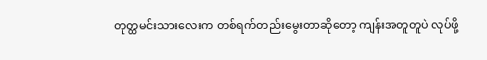တုတ္ထမင်းသားလေးက တစ်ရက်တည်းမွေးတာဆိုတော့ ကျန်းအတူတူပဲ လုပ်ဖို့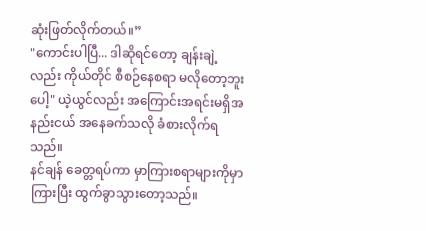ဆုံးဖြတ်လိုက်တယ်။”
"ကောင်းပါပြီ... ဒါဆိုရင်တော့ ချန်းချဲ့လည်း ကိုယ်တိုင် စီစဉ်နေစရာ မလိုတော့ဘူးပေါ့" ယဲ့ယွင်လည်း အကြောင်းအရင်းမရှိအနည်းငယ် အနေခက်သလို ခံစားလိုက်ရသည်။
နင်ချန် ခေတ္တရပ်ကာ မှာကြားစရာများကိုမှာကြားပြီး ထွက်ခွာသွားတော့သည်။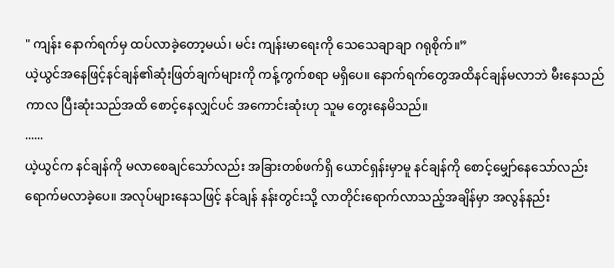" ကျန်း နောက်ရက်မှ ထပ်လာခဲ့တော့မယ်၊ မင်း ကျန်းမာရေးကို သေသေချာချာ ဂရုစိုက်။”
ယဲ့ယွင်အနေဖြင့်နင်ချန်၏ဆုံးဖြတ်ချက်များကို ကန့်ကွက်စရာ မရှိပေ။ နောက်ရက်တွေအထိနင်ချန်မလာဘဲ မီးနေသည်ကာလ ပြီးဆုံးသည်အထိ စောင့်နေလျှင်ပင် အကောင်းဆုံးဟု သူမ တွေးနေမိသည်။
......
ယဲ့ယွင်က နင်ချန်ကို မလာစေချင်သော်လည်း အခြားတစ်ဖက်ရှိ ယောင်ရှန်းမှာမူ နင်ချန်ကို စောင့်မျှော်နေသော်လည်း ရောက်မလာခဲ့ပေ။ အလုပ်များနေသဖြင့် နင်ချန် နန်းတွင်းသို့ လာတိုင်းရောက်လာသည့်အချိန်မှာ အလွန်နည်း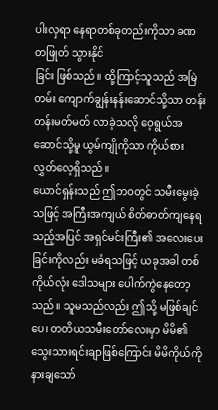ပါးလှရာ နေရာတစ်ခုတည်းကိုသာ ခဏတဖြုတ် သွားနိုင်
ခြင်း ဖြစ်သည်။ ထို့ကြာင့်သူသည် အမြဲတမ်း ကျောက်ချွန်းနန်းဆောင်သို့သာ တန်းတန်းမတ်မတ် လာခဲ့သလို ဝေ့ရွယ်အဆောင်သို့မူ ယွမ်ကျိုကိုသာ ကိုယ်စား လွှတ်လေ့ရှိသည်။
ယောင်ရှန်းသည် ဤဘဝတွင် သမီးမွေးခဲ့သဖြင့် အကြီးအကျယ် စိတ်ဓာတ်ကျနေရသည့်အပြင် အရှင်မင်းကြီး၏ အလေးပေးခြင်းကိုလည်း မခံရသဖြင့် ယခုအခါ တစ်ကိုယ်လုံး ဒေါသများ ပေါက်ကွဲနေတော့သည်။ သူမသည်လည်း ဤသို့ မဖြစ်ချင်ပေ၊ တတိယသမီးတော်လေးမှာ မိမိ၏ သွေးသားရင်းချာဖြစ်ကြောင်း မိမိကိုယ်ကို နားချသော်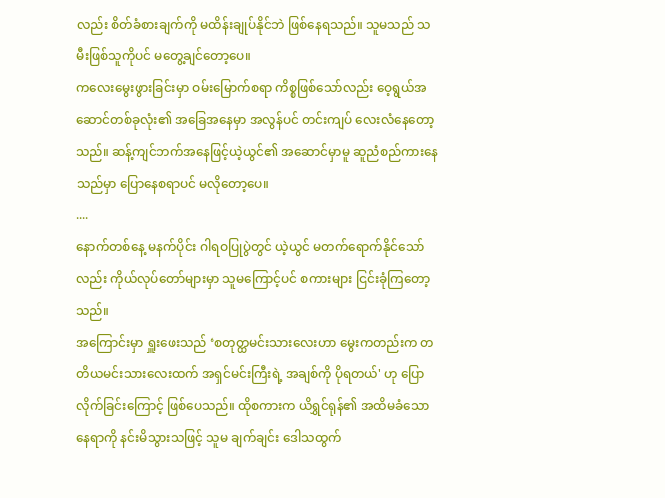လည်း စိတ်ခံစားချက်ကို မထိန်းချုပ်နိုင်ဘဲ ဖြစ်နေရသည်။ သူမသည် သမီးဖြစ်သူကိုပင် မတွေ့ချင်တော့ပေ။
ကလေးမွေးဖွားခြင်းမှာ ဝမ်းမြောက်စရာ ကိစ္စဖြစ်သော်လည်း ဝေ့ရွယ်အဆောင်တစ်ခုလုံး၏ အခြေအနေမှာ အလွန်ပင် တင်းကျပ် လေးလံနေတော့သည်။ ဆန့်ကျင်ဘက်အနေဖြင့်ယဲ့ယွင်၏ အဆောင်မှာမူ ဆူညံစည်ကားနေသည်မှာ ပြောနေစရာပင် မလိုတော့ပေ။
....
နောက်တစ်နေ့ မနက်ပိုင်း ဂါရဝပြုပွဲတွင် ယဲ့ယွင် မတက်ရောက်နိုင်သော်လည်း ကိုယ်လုပ်တော်များမှာ သူမကြောင့်ပင် စကားများ ငြင်းခုံကြတော့သည်။
အကြောင်းမှာ ရှူးဖေးသည် ‘စတုတ္ထမင်းသားလေးဟာ မွေးကတည်းက တတိယမင်းသားလေးထက် အရှင်မင်းကြီးရဲ့ အချစ်ကို ပိုရတယ်' ဟု ပြောလိုက်ခြင်းကြောင့် ဖြစ်ပေသည်။ ထိုစကားက ယိရွှင်ရုန်၏ အထိမခံသော နေရာကို နင်းမိသွားသဖြင့် သူမ ချက်ချင်း ဒေါသထွက်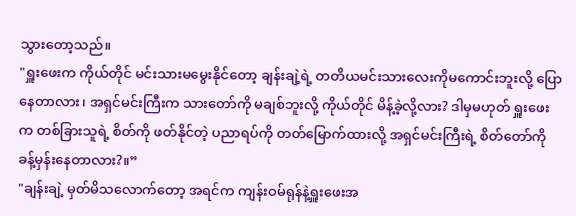သွားတော့သည်။
"ရှူးဖေးက ကိုယ်တိုင် မင်းသားမမွေးနိုင်တော့ ချန်းချဲ့ရဲ့ တတိယမင်းသားလေးကိုမကောင်းဘူးလို့ ပြောနေတာလား၊ အရှင်မင်းကြီးက သားတော်ကို မချစ်ဘူးလို့ ကိုယ်တိုင် မိန့်ခဲ့လို့လား? ဒါမှမဟုတ် ရှူးဖေးက တစ်ခြားသူရဲ့ စိတ်ကို ဖတ်နိုင်တဲ့ ပညာရပ်ကို တတ်မြောက်ထားလို့ အရှင်မင်းကြီးရဲ့ စိတ်တော်ကို ခန့်မှန်းနေတာလား?။”
"ချန်းချဲ့ မှတ်မိသလောက်တော့ အရင်က ကျန်းဝမ်ရုန်နဲ့ရှူးဖေးအ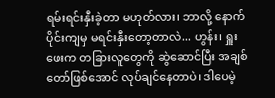ရမ်းရင်းနှီးခဲ့တာ မဟုတ်လား၊ ဘာလို့ နောက်ပိုင်းကျမှ မရင်းနှီးတော့တာလဲ... ဟွန်း၊ ရှူးဖေးက တခြားလူတွေကို ဆွဲဆောင်ပြီး အချစ်တော်ဖြစ်အောင် လုပ်ချင်နေတာပဲ၊ ဒါပေမဲ့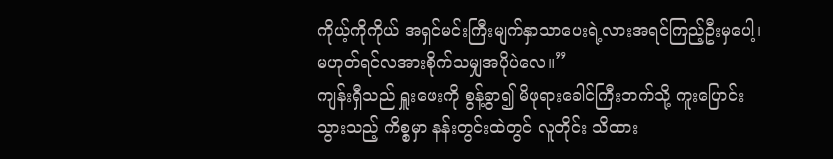ကိုယ့်ကိုကိုယ် အရှင်မင်းကြီးမျက်နှာသာပေးရဲ့လားအရင်ကြည့်ဦးမှပေါ့၊ မဟုတ်ရင်လအားစိုက်သမျှအပိုပဲလေ။”
ကျန်းရှီသည် ရှူးဖေးကို စွန့်ခွာ၍ မိဖုရားခေါင်ကြီးဘက်သို့ ကူးပြောင်းသွားသည့် ကိစ္စမှာ နန်းတွင်းထဲတွင် လူတိုင်း သိထား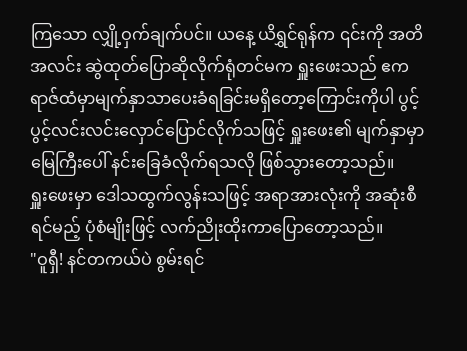ကြသော လျှို့ဝှက်ချက်ပင်။ ယနေ့ ယိရွှင်ရုန်က ၎င်းကို အတိအလင်း ဆွဲထုတ်ပြောဆိုလိုက်ရုံတင်မက ရှူးဖေးသည် ဧကရာဇ်ထံမှာမျက်နှာသာပေးခံရခြင်းမရှိတော့ကြောင်းကိုပါ ပွင့်ပွင့်လင်းလင်းလှောင်ပြောင်လိုက်သဖြင့် ရှူးဖေး၏ မျက်နှာမှာ မြေကြီးပေါ် နင်းခြေခံလိုက်ရသလို ဖြစ်သွားတော့သည်။
ရှူးဖေးမှာ ဒေါသထွက်လွန်းသဖြင့် အရာအားလုံးကို အဆုံးစီရင်မည့် ပုံစံမျိုးဖြင့် လက်ညိုးထိုးကာပြောတော့သည်။
"ဝူရှီ! နင်တကယ်ပဲ စွမ်းရင်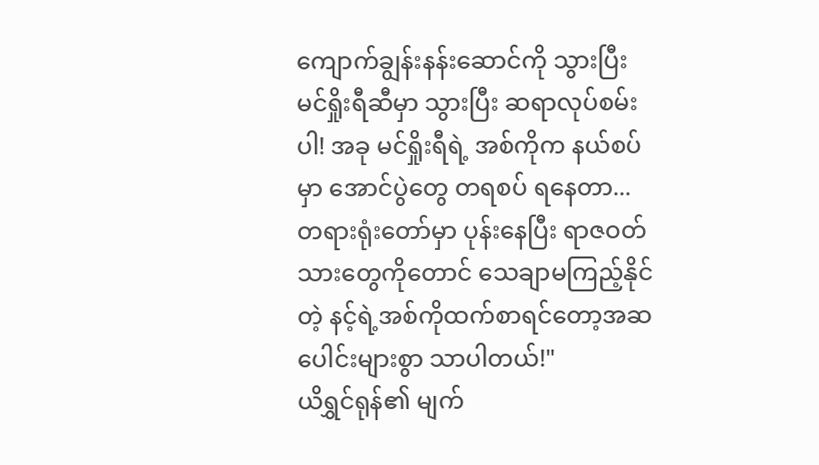ကျောက်ချွန်းနန်းဆောင်ကို သွားပြီး မင်ရှိုးရီဆီမှာ သွားပြီး ဆရာလုပ်စမ်းပါ! အခု မင်ရှိုးရီရဲ့ အစ်ကိုက နယ်စပ်မှာ အောင်ပွဲတွေ တရစပ် ရနေတာ... တရားရုံးတော်မှာ ပုန်းနေပြီး ရာဇဝတ်သားတွေကိုတောင် သေချာမကြည့်နိုင်တဲ့ နင့်ရဲ့အစ်ကိုထက်စာရင်တော့အဆပေါင်းများစွာ သာပါတယ်!"
ယိရွှင်ရုန်၏ မျက်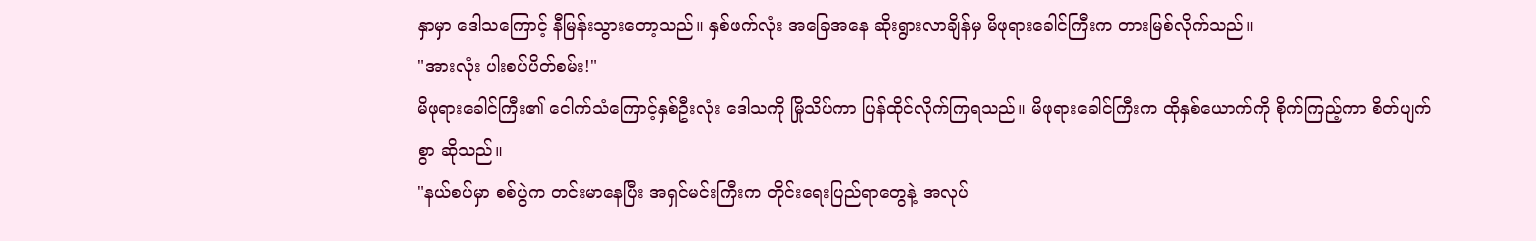နှာမှာ ဒေါသကြောင့် နီမြန်းသွားတော့သည်။ နှစ်ဖက်လုံး အခြေအနေ ဆိုးရွားလာချိန်မှ မိဖုရားခေါင်ကြီးက တားမြစ်လိုက်သည်။
"အားလုံး ပါးစပ်ပိတ်စမ်း!"
မိဖုရားခေါင်ကြီး၏ ငေါက်သံကြောင့်နှစ်ဦးလုံး ဒေါသကို မြိုသိပ်ကာ ပြန်ထိုင်လိုက်ကြရသည်။ မိဖုရားခေါင်ကြီးက ထိုနှစ်ယောက်ကို စိုက်ကြည့်ကာ စိတ်ပျက်စွာ ဆိုသည်။
"နယ်စပ်မှာ စစ်ပွဲက တင်းမာနေပြီး အရှင်မင်းကြီးက တိုင်းရေးပြည်ရာတွေနဲ့ အလုပ်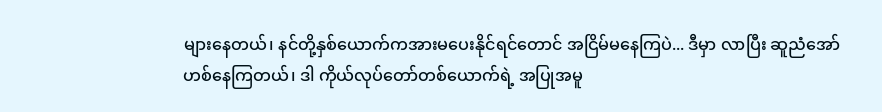များနေတယ်၊ နင်တို့နှစ်ယောက်ကအားမပေးနိုင်ရင်တောင် အငြိမ်မနေကြပဲ... ဒီမှာ လာပြီး ဆူညံအော်ဟစ်နေကြတယ်၊ ဒါ ကိုယ်လုပ်တော်တစ်ယောက်ရဲ့ အပြုအမူ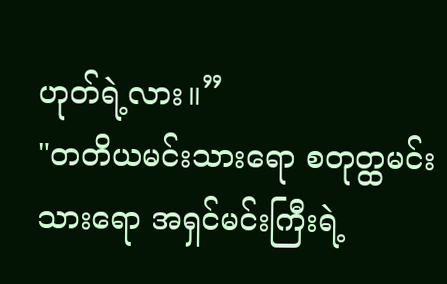ဟုတ်ရဲ့လား။”
"တတိယမင်းသားရော စတုတ္ထမင်းသားရော အရှင်မင်းကြီးရဲ့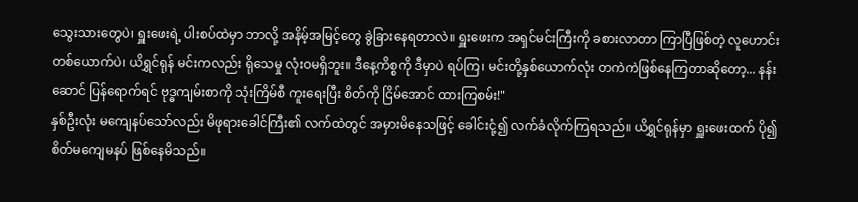သွေးသားတွေပဲ၊ ရှူးဖေးရဲ့ ပါးစပ်ထဲမှာ ဘာလို့ အနိမ့်အမြင့်တွေ ခွဲခြားနေရတာလဲ။ ရှူးဖေးက အရှင်မင်းကြီးကို ခစားလာတာ ကြာပြီဖြစ်တဲ့ လူဟောင်းတစ်ယောက်ပဲ၊ ယိရွှင်ရုန် မင်းကလည်း ရိုသေမှု လုံးဝမရှိဘူး။ ဒီနေ့ကိစ္စကို ဒီမှာပဲ ရပ်ကြ၊ မင်းတို့နှစ်ယောက်လုံး တကဲကဲဖြစ်နေကြတာဆိုတော့... နန်းဆောင် ပြန်ရောက်ရင် ဗုဒ္ဓကျမ်းစာကို သုံးကြိမ်စီ ကူးရေးပြီး စိတ်ကို ငြိမ်အောင် ထားကြစမ်း!"
နှစ်ဦးလုံး မကျေနပ်သော်လည်း မိဖုရားခေါင်ကြီး၏ လက်ထဲတွင် အမှားမိနေသဖြင့် ခေါင်းငုံ့၍ လက်ခံလိုက်ကြရသည်။ ယိရွှင်ရုန်မှာ ရှူးဖေးထက် ပို၍ စိတ်မကျေမနပ် ဖြစ်နေမိသည်။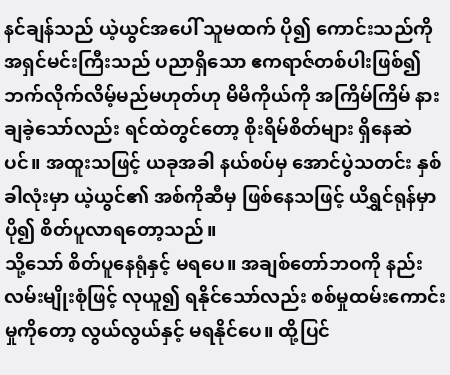နင်ချန်သည် ယဲ့ယွင်အပေါ် သူမထက် ပို၍ ကောင်းသည်ကို အရှင်မင်းကြီးသည် ပညာရှိသော ဧကရာဇ်တစ်ပါးဖြစ်၍ ဘက်လိုက်လိမ့်မည်မဟုတ်ဟု မိမိကိုယ်ကို အကြိမ်ကြိမ် နားချခဲ့သော်လည်း ရင်ထဲတွင်တော့ စိုးရိမ်စိတ်များ ရှိနေဆဲပင်။ အထူးသဖြင့် ယခုအခါ နယ်စပ်မှ အောင်ပွဲသတင်း နှစ်ခါလုံးမှာ ယဲ့ယွင်၏ အစ်ကိုဆီမှ ဖြစ်နေသဖြင့် ယိရွှင်ရုန်မှာ ပို၍ စိတ်ပူလာရတော့သည်။
သို့သော် စိတ်ပူနေရုံနှင့် မရပေ။ အချစ်တော်ဘဝကို နည်းလမ်းမျိုးစုံဖြင့် လုယူ၍ ရနိုင်သော်လည်း စစ်မှုထမ်းကောင်းမှုကိုတော့ လွယ်လွယ်နှင့် မရနိုင်ပေ။ ထို့ပြင်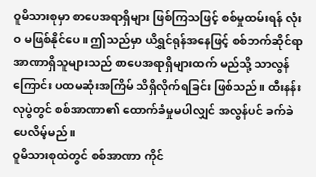ဝူမိသားစုမှာ စာပေအရာရှိများ ဖြစ်ကြသဖြင့် စစ်မှုထမ်းရန် လုံးဝ မဖြစ်နိုင်ပေ။ ဤသည်မှာ ယိရွှင်ရုန်အနေဖြင့် စစ်ဘက်ဆိုင်ရာ အာဏာရှိသူများသည် စာပေအရာရှိများထက် မည်သို့ သာလွန်ကြောင်း ပထမဆုံးအကြိမ် သိရှိလိုက်ရခြင်း ဖြစ်သည်။ ထီးနန်းလုပွဲတွင် စစ်အာဏာ၏ ထောက်ခံမှုမပါလျှင် အလွန်ပင် ခက်ခဲပေလိမ့်မည်။
ဝူမိသားစုထဲတွင် စစ်အာဏာ ကိုင်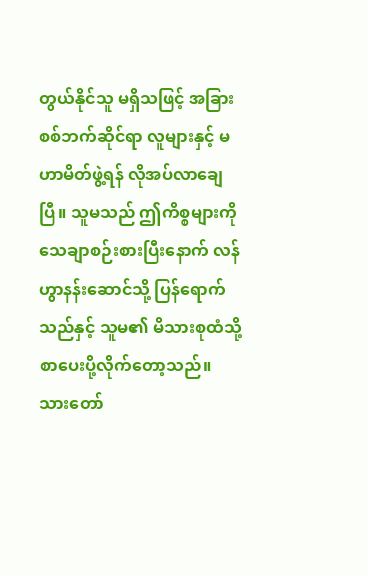တွယ်နိုင်သူ မရှိသဖြင့် အခြားစစ်ဘက်ဆိုင်ရာ လူများနှင့် မဟာမိတ်ဖွဲ့ရန် လိုအပ်လာချေပြီ။ သူမသည် ဤကိစ္စများကို သေချာစဉ်းစားပြီးနောက် လန်ဟွာနန်းဆောင်သို့ ပြန်ရောက်သည်နှင့် သူမ၏ မိသားစုထံသို့ စာပေးပို့လိုက်တော့သည်။ သားတော်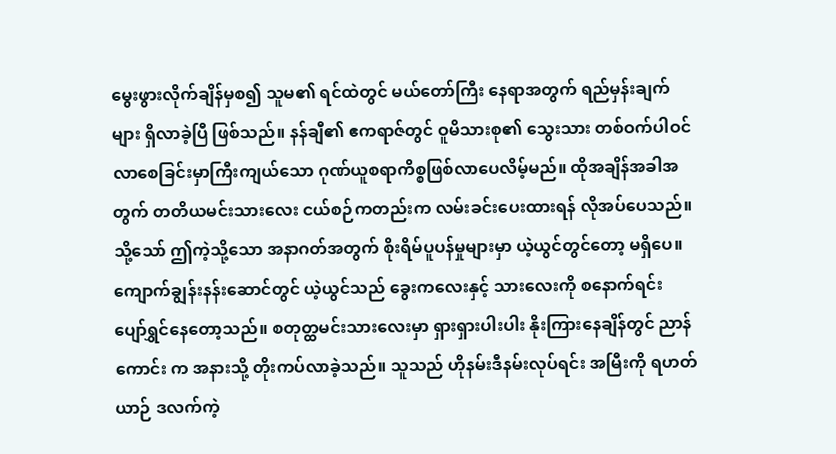မွေးဖွားလိုက်ချိန်မှစ၍ သူမ၏ ရင်ထဲတွင် မယ်တော်ကြီး နေရာအတွက် ရည်မှန်းချက်များ ရှိလာခဲ့ပြီ ဖြစ်သည်။ နန်ချီ၏ ဧကရာဇ်တွင် ဝူမိသားစု၏ သွေးသား တစ်ဝက်ပါဝင်လာစေခြင်းမှာကြီးကျယ်သော ဂုဏ်ယူစရာကိစ္စဖြစ်လာပေလိမ့်မည်။ ထိုအချိန်အခါအတွက် တတိယမင်းသားလေး ငယ်စဉ်ကတည်းက လမ်းခင်းပေးထားရန် လိုအပ်ပေသည်။
သို့သော် ဤကဲ့သို့သော အနာဂတ်အတွက် စိုးရိမ်ပူပန်မှုများမှာ ယဲ့ယွင်တွင်တော့ မရှိပေ။
ကျောက်ချွန်းနန်းဆောင်တွင် ယဲ့ယွင်သည် ခွေးကလေးနှင့် သားလေးကို စနောက်ရင်း ပျော်ရွှင်နေတော့သည်။ စတုတ္ထမင်းသားလေးမှာ ရှားရှားပါးပါး နိုးကြားနေချိန်တွင် ညာန်ကောင်း က အနားသို့ တိုးကပ်လာခဲ့သည်။ သူသည် ဟိုနမ်းဒီနမ်းလုပ်ရင်း အမြီးကို ရဟတ်ယာဉ် ဒလက်ကဲ့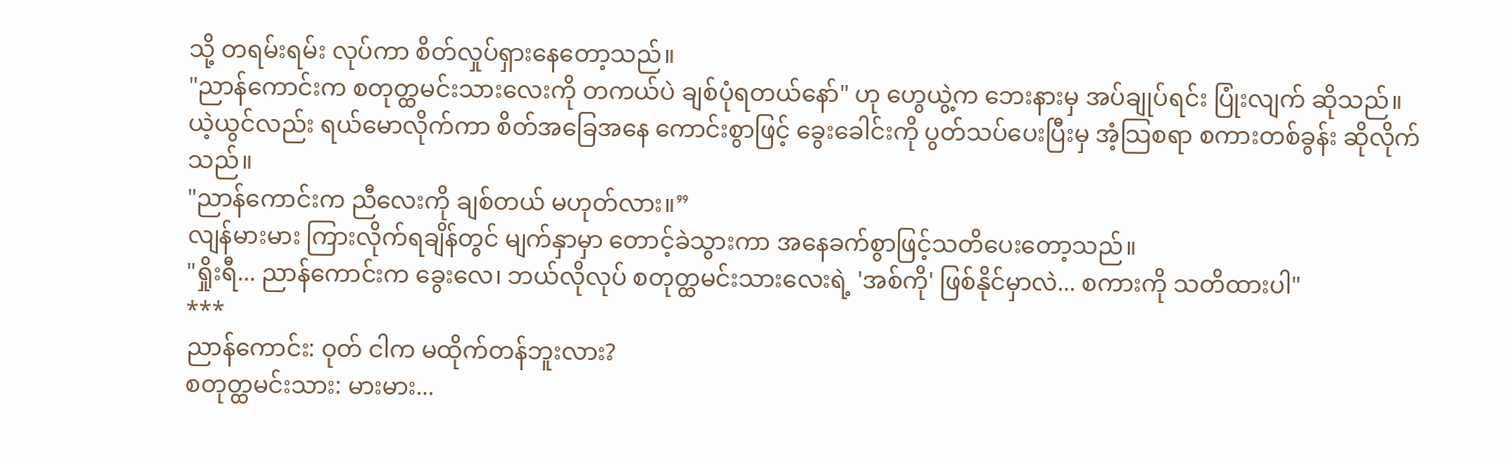သို့ တရမ်းရမ်း လုပ်ကာ စိတ်လှုပ်ရှားနေတော့သည်။
"ညာန်ကောင်းက စတုတ္ထမင်းသားလေးကို တကယ်ပဲ ချစ်ပုံရတယ်နော်" ဟု ဟွေယွဲ့က ဘေးနားမှ အပ်ချုပ်ရင်း ပြုံးလျက် ဆိုသည်။
ယဲ့ယွင်လည်း ရယ်မောလိုက်ကာ စိတ်အခြေအနေ ကောင်းစွာဖြင့် ခွေးခေါင်းကို ပွတ်သပ်ပေးပြီးမှ အံ့သြစရာ စကားတစ်ခွန်း ဆိုလိုက်သည်။
"ညာန်ကောင်းက ညီလေးကို ချစ်တယ် မဟုတ်လား။”
လျန်မားမား ကြားလိုက်ရချိန်တွင် မျက်နှာမှာ တောင့်ခဲသွားကာ အနေခက်စွာဖြင့်သတိပေးတော့သည်။
"ရှိုးရီ... ညာန်ကောင်းက ခွေးလေ၊ ဘယ်လိုလုပ် စတုတ္ထမင်းသားလေးရဲ့ 'အစ်ကို' ဖြစ်နိုင်မှာလဲ... စကားကို သတိထားပါ"
***
ညာန်ကောင်း: ဝုတ် ငါက မထိုက်တန်ဘူးလား?
စတုတ္ထမင်းသား: မားမား...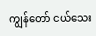ကျွန်တော် ငယ်သေး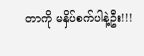တာကို မနှိပ်စက်ပါနဲ့ဦး!!!